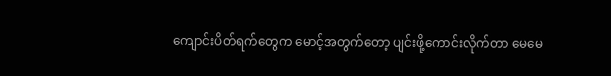ကျောင်းပိတ်ရက်တွေက မောင့်အတွက်တော့ ပျင်းဖို့ကောင်းလိုက်တာ မေမေ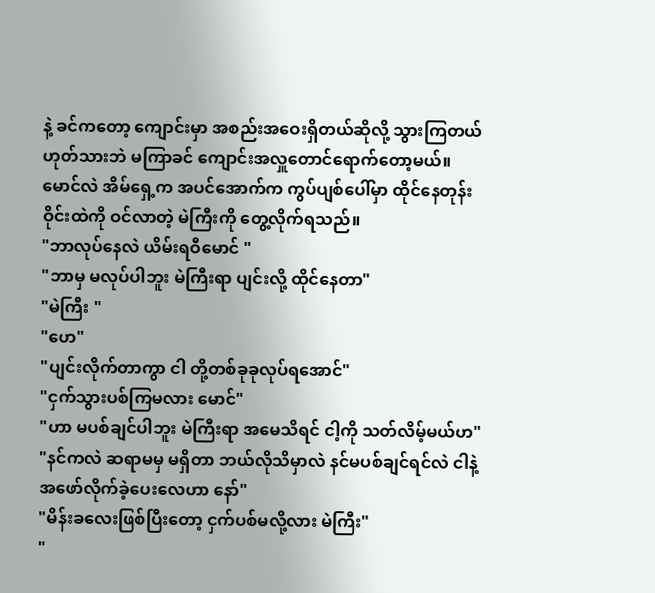နဲ့ ခင်ကတော့ ကျောင်းမှာ အစည်းအဝေးရှိတယ်ဆိုလို့ သွားကြတယ် ဟုတ်သားဘဲ မကြာခင် ကျောင်းအလှူတောင်ရောက်တော့မယ်။
မောင်လဲ အိမ်ရှေ့က အပင်အောက်က ကွပ်ပျစ်ပေါ်မှာ ထိုင်နေတုန်း ဝိုင်းထဲကို ဝင်လာတဲ့ မဲကြီးကို တွေ့လိုက်ရသည်။
"ဘာလုပ်နေလဲ ယိမ်းရဝီမောင် "
"ဘာမှ မလုပ်ပါဘူး မဲကြီးရာ ပျင်းလို့ ထိုင်နေတာ"
"မဲကြီး "
"ဟေ"
"ပျင်းလိုက်တာကွာ ငါ တို့တစ်ခုခုလုပ်ရအောင်"
"ငှက်သွားပစ်ကြမလား မောင်"
"ဟာ မပစ်ချင်ပါဘူး မဲကြီးရာ အမေသိရင် ငါ့ကို သတ်လိမ့်မယ်ဟ"
"နင်ကလဲ ဆရာမမှ မရှိတာ ဘယ်လိုသိမှာလဲ နင်မပစ်ချင်ရင်လဲ ငါနဲ့အဖော်လိုက်ခဲ့ပေးလေဟာ နော်"
"မိန်းခလေးဖြစ်ပြီးတော့ ငှက်ပစ်မလို့လား မဲကြီး"
"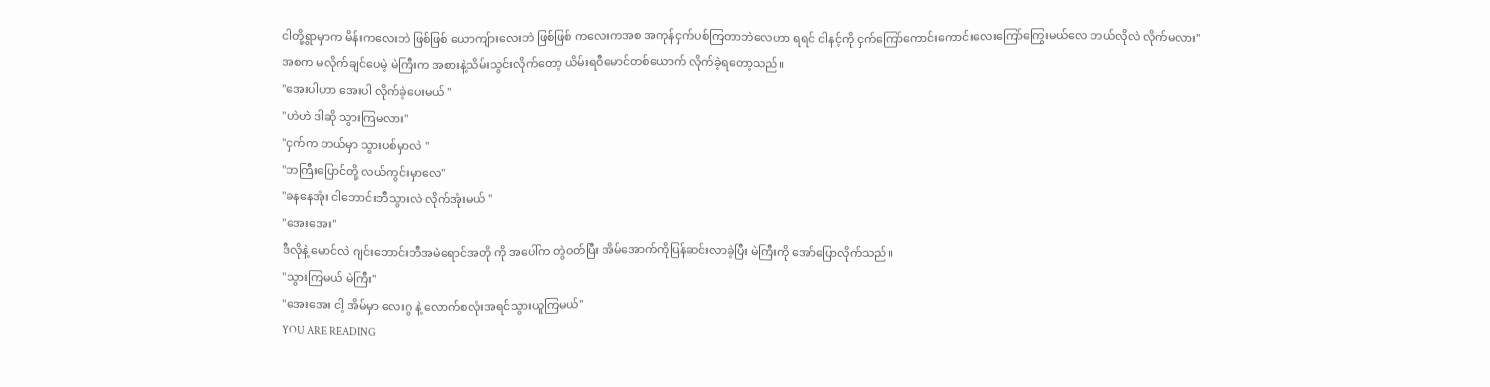ငါတို့ရွာမှာက မိန်းကလေးဘဲ ဖြစ်ဖြစ် ယောကျ်ားလေးဘဲ ဖြစ်ဖြစ် ကလေးကအစ အကုန်ငှက်ပစ်ကြတာဘဲလေဟာ ရရင် ငါနင့်ကို ငှက်ကြော်ကောင်းကောင်းလေးကြော်ကြွေးမယ်လေ ဘယ်လိုလဲ လိုက်မလား"
အစက မလိုက်ချင်ပေမဲ့ မဲကြီးက အစားနဲ့သိမ်းသွင်းလိုက်တော့ ယိမ်းရဝီမောင်တစ်ယောက် လိုက်ခဲ့ရတော့သည်။
"အေးပါဟာ အေးပါ လိုက်ခဲ့ပေးမယ် "
"ဟဲဟဲ ဒါဆို သွားကြမလား"
"ငှက်က ဘယ်မှာ သွားပစ်မှာလဲ ''
"ဘကြီးပြောင်တို့ လယ်ကွင်းမှာလေ"
"ခနနေအုံး ငါဘောင်းဘီသွားလဲ လိုက်အုံးမယ် "
"အေးအေး"
ဒီလိုနဲ့ မောင်လဲ ဂျင်းဘောင်းဘီအမဲရောင်အတို ကို အပေါ်က တွဲဝတ်ပြီး အိမ်အောက်ကိုပြန်ဆင်းလာခဲ့ပြီး မဲကြီးကို အော်ပြောလိုက်သည်။
"သွားကြမယ် မဲကြီး"
"အေးအေး ငါ့ အိမ်မှာ လေးဂွ နဲ့ လောက်စလုံးအရင်သွားယူကြမယ်"
YOU ARE READING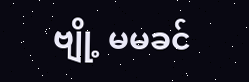ဗျို့ မမခင်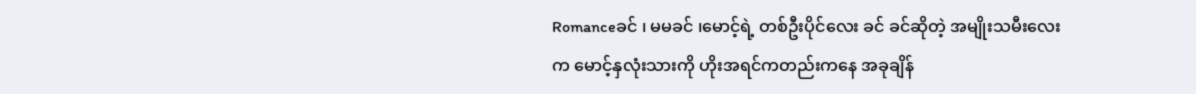Romanceခင် ၊ မမခင် ၊မောင့်ရဲ့ တစ်ဦးပိုင်လေး ခင် ခင်ဆိုတဲ့ အမျိုးသမီးလေးက မောင့်နှလုံးသားကို ဟိုးအရင်ကတည်းကနေ အခုချိန်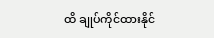ထိ ချုပ်ကိုင်ထားနိုင်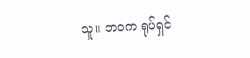သူ။ ဘဝက ရုပ်ရှင်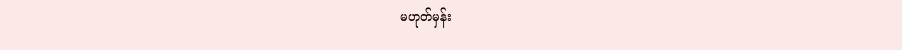မဟုတ်မှန်း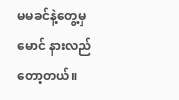မမခင်နဲ့တွေ့မှ မောင် နားလည်တော့တယ်။